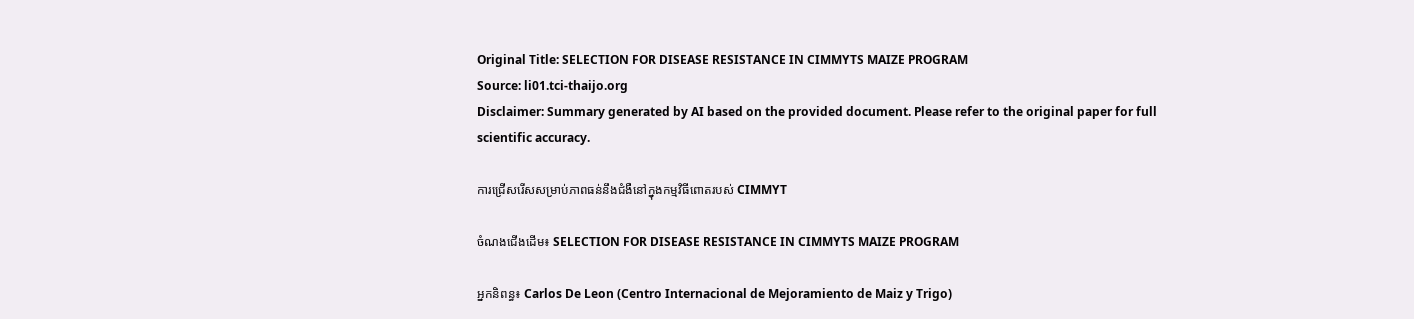Original Title: SELECTION FOR DISEASE RESISTANCE IN CIMMYTS MAIZE PROGRAM
Source: li01.tci-thaijo.org
Disclaimer: Summary generated by AI based on the provided document. Please refer to the original paper for full scientific accuracy.

ការជ្រើសរើសសម្រាប់ភាពធន់នឹងជំងឺនៅក្នុងកម្មវិធីពោតរបស់ CIMMYT

ចំណងជើងដើម៖ SELECTION FOR DISEASE RESISTANCE IN CIMMYTS MAIZE PROGRAM

អ្នកនិពន្ធ៖ Carlos De Leon (Centro Internacional de Mejoramiento de Maiz y Trigo)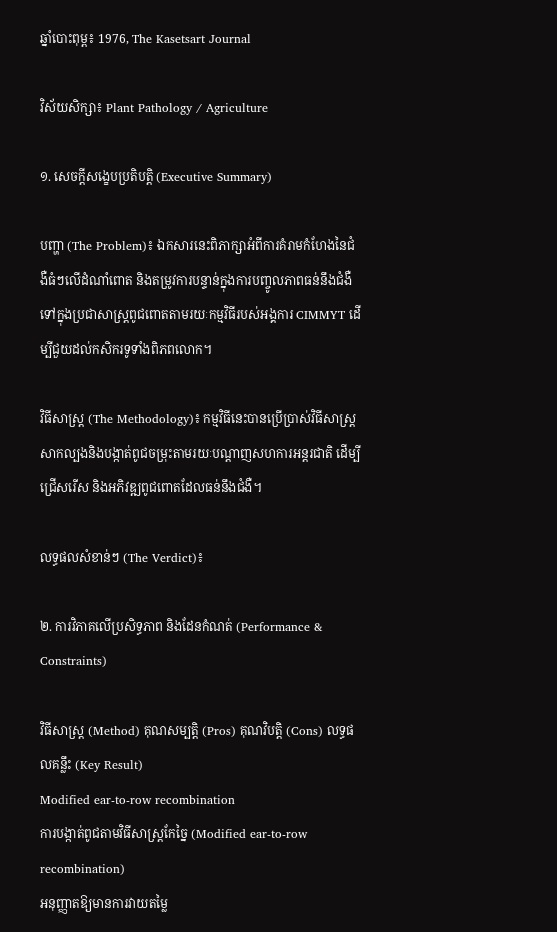ឆ្នាំបោះពុម្ព៖ 1976, The Kasetsart Journal

វិស័យសិក្សា៖ Plant Pathology / Agriculture

១. សេចក្តីសង្ខេបប្រតិបត្តិ (Executive Summary)

បញ្ហា (The Problem)៖ ឯកសារនេះពិភាក្សាអំពីការគំរាមកំហែងនៃជំងឺធំៗលើដំណាំពោត និងតម្រូវការបន្ទាន់ក្នុងការបញ្ចូលភាពធន់នឹងជំងឺទៅក្នុងប្រជាសាស្ត្រពូជពោតតាមរយៈកម្មវិធីរបស់អង្គការ CIMMYT ដើម្បីជួយដល់កសិករទូទាំងពិភពលោក។

វិធីសាស្ត្រ (The Methodology)៖ កម្មវិធីនេះបានប្រើប្រាស់វិធីសាស្ត្រសាកល្បងនិងបង្កាត់ពូជចម្រុះតាមរយៈបណ្តាញសហការអន្តរជាតិ ដើម្បីជ្រើសរើស និងអភិវឌ្ឍពូជពោតដែលធន់នឹងជំងឺ។

លទ្ធផលសំខាន់ៗ (The Verdict)៖

២. ការវិភាគលើប្រសិទ្ធភាព និងដែនកំណត់ (Performance & Constraints)

វិធីសាស្ត្រ (Method) គុណសម្បត្តិ (Pros) គុណវិបត្តិ (Cons) លទ្ធផលគន្លឹះ (Key Result)
Modified ear-to-row recombination
ការបង្កាត់ពូជតាមវិធីសាស្ត្រកែច្នៃ (Modified ear-to-row recombination)
អនុញ្ញាតឱ្យមានការវាយតម្លៃ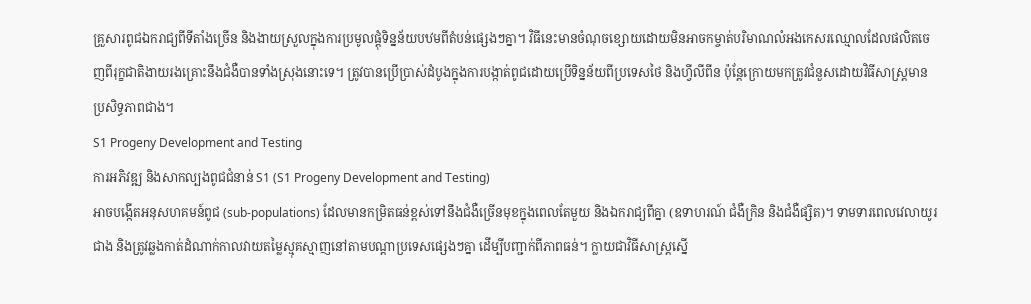គ្រួសារពូជឯករាជ្យពីទីតាំងច្រើន និងងាយស្រួលក្នុងការប្រមូលផ្តុំទិន្នន័យបឋមពីតំបន់ផ្សេងៗគ្នា។ វិធីនេះមានចំណុចខ្សោយដោយមិនអាចកម្ចាត់បរិមាណលំអងកេសរឈ្មោលដែលផលិតចេញពីរុក្ខជាតិងាយរងគ្រោះនឹងជំងឺបានទាំងស្រុងនោះទេ។ ត្រូវបានប្រើប្រាស់ដំបូងក្នុងការបង្កាត់ពូជដោយប្រើទិន្នន័យពីប្រទេសថៃ និងហ្វីលីពីន ប៉ុន្តែក្រោយមកត្រូវជំនួសដោយវិធីសាស្ត្រមានប្រសិទ្ធភាពជាង។
S1 Progeny Development and Testing
ការអភិវឌ្ឍ និងសាកល្បងពូជជំនាន់ S1 (S1 Progeny Development and Testing)
អាចបង្កើតអនុសហគមន៍ពូជ (sub-populations) ដែលមានកម្រិតធន់ខ្ពស់ទៅនឹងជំងឺច្រើនមុខក្នុងពេលតែមួយ និងឯករាជ្យពីគ្នា (ឧទាហរណ៍ ជំងឺក្រិន និងជំងឺផ្សិត)។ ទាមទារពេលវេលាយូរជាង និងត្រូវឆ្លងកាត់ដំណាក់កាលវាយតម្លៃស្មុគស្មាញនៅតាមបណ្តាប្រទេសផ្សេងៗគ្នា ដើម្បីបញ្ជាក់ពីភាពធន់។ ក្លាយជាវិធីសាស្ត្រស្នើ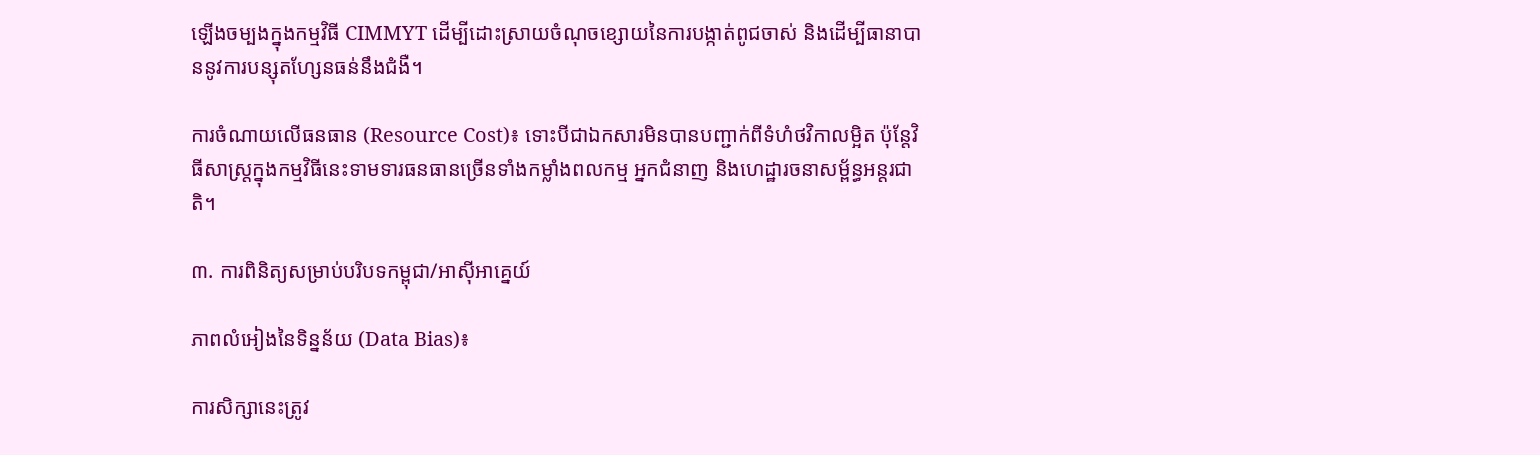ឡើងចម្បងក្នុងកម្មវិធី CIMMYT ដើម្បីដោះស្រាយចំណុចខ្សោយនៃការបង្កាត់ពូជចាស់ និងដើម្បីធានាបាននូវការបន្សុតហ្សែនធន់នឹងជំងឺ។

ការចំណាយលើធនធាន (Resource Cost)៖ ទោះបីជាឯកសារមិនបានបញ្ជាក់ពីទំហំថវិកាលម្អិត ប៉ុន្តែវិធីសាស្ត្រក្នុងកម្មវិធីនេះទាមទារធនធានច្រើនទាំងកម្លាំងពលកម្ម អ្នកជំនាញ និងហេដ្ឋារចនាសម្ព័ន្ធអន្តរជាតិ។

៣. ការពិនិត្យសម្រាប់បរិបទកម្ពុជា/អាស៊ីអាគ្នេយ៍

ភាពលំអៀងនៃទិន្នន័យ (Data Bias)៖

ការសិក្សានេះត្រូវ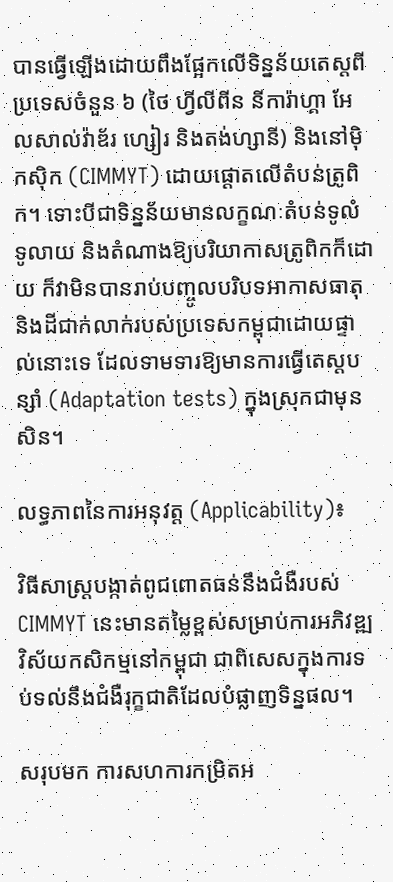បានធ្វើឡើងដោយពឹងផ្អែកលើទិន្នន័យតេស្តពីប្រទេសចំនួន ៦ (ថៃ ហ្វីលីពីន នីការ៉ាហ្គា អែលសាល់វ៉ាឌ័រ ហ្សៀរ និងតង់ហ្សានី) និងនៅម៉ិកស៊ិក (CIMMYT) ដោយផ្តោតលើតំបន់ត្រូពិក។ ទោះបីជាទិន្នន័យមានលក្ខណៈតំបន់ទូលំទូលាយ និងតំណាងឱ្យបរិយាកាសត្រូពិកក៏ដោយ ក៏វាមិនបានរាប់បញ្ចូលបរិបទអាកាសធាតុ និងដីជាក់លាក់របស់ប្រទេសកម្ពុជាដោយផ្ទាល់នោះទេ ដែលទាមទារឱ្យមានការធ្វើតេស្តបន្សាំ (Adaptation tests) ក្នុងស្រុកជាមុនសិន។

លទ្ធភាពនៃការអនុវត្ត (Applicability)៖

វិធីសាស្ត្របង្កាត់ពូជពោតធន់នឹងជំងឺរបស់ CIMMYT នេះមានតម្លៃខ្ពស់សម្រាប់ការអភិវឌ្ឍវិស័យកសិកម្មនៅកម្ពុជា ជាពិសេសក្នុងការទប់ទល់នឹងជំងឺរុក្ខជាតិដែលបំផ្លាញទិន្នផល។

សរុបមក ការសហការកម្រិតអ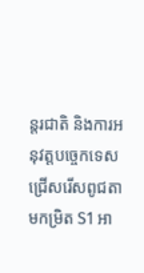ន្តរជាតិ និងការអនុវត្តបច្ចេកទេសជ្រើសរើសពូជតាមកម្រិត S1 អា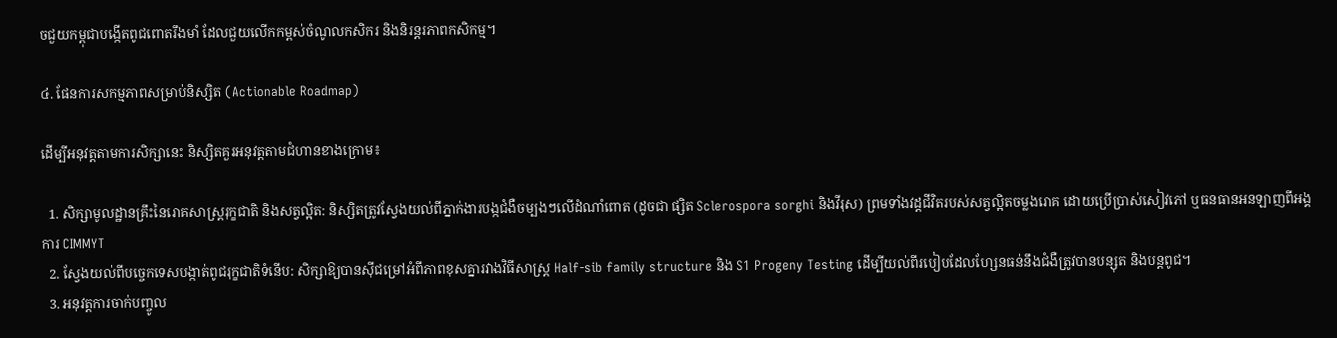ចជួយកម្ពុជាបង្កើតពូជពោតរឹងមាំ ដែលជួយលើកកម្ពស់ចំណូលកសិករ និងនិរន្តរភាពកសិកម្ម។

៤. ផែនការសកម្មភាពសម្រាប់និស្សិត (Actionable Roadmap)

ដើម្បីអនុវត្តតាមការសិក្សានេះ និស្សិតគួរអនុវត្តតាមជំហានខាងក្រោម៖

  1. សិក្សាមូលដ្ឋានគ្រឹះនៃរោគសាស្ត្ររុក្ខជាតិ និងសត្វល្អិត: និស្សិតត្រូវស្វែងយល់ពីភ្នាក់ងារបង្កជំងឺចម្បងៗលើដំណាំពោត (ដូចជា ផ្សិត Sclerospora sorghi និងវីរុស) ព្រមទាំងវដ្តជីវិតរបស់សត្វល្អិតចម្លងរោគ ដោយប្រើប្រាស់សៀវភៅ ឬធនធានអនឡាញពីអង្គការ CIMMYT
  2. ស្វែងយល់ពីបច្ចេកទេសបង្កាត់ពូជរុក្ខជាតិទំនើប: សិក្សាឱ្យបានស៊ីជម្រៅអំពីភាពខុសគ្នារវាងវិធីសាស្ត្រ Half-sib family structure និង S1 Progeny Testing ដើម្បីយល់ពីរបៀបដែលហ្សែនធន់នឹងជំងឺត្រូវបានបន្សុត និងបន្តពូជ។
  3. អនុវត្តការចាក់បញ្ចូល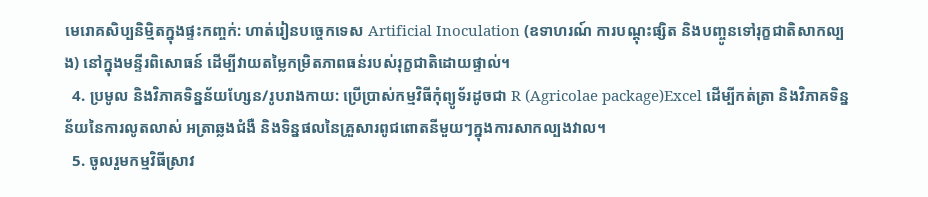មេរោគសិប្បនិម្មិតក្នុងផ្ទះកញ្ចក់: ហាត់រៀនបច្ចេកទេស Artificial Inoculation (ឧទាហរណ៍ ការបណ្តុះផ្សិត និងបញ្ចូនទៅរុក្ខជាតិសាកល្បង) នៅក្នុងមន្ទីរពិសោធន៍ ដើម្បីវាយតម្លៃកម្រិតភាពធន់របស់រុក្ខជាតិដោយផ្ទាល់។
  4. ប្រមូល និងវិភាគទិន្នន័យហ្សែន/រូបរាងកាយ: ប្រើប្រាស់កម្មវិធីកុំព្យូទ័រដូចជា R (Agricolae package)Excel ដើម្បីកត់ត្រា និងវិភាគទិន្នន័យនៃការលូតលាស់ អត្រាឆ្លងជំងឺ និងទិន្នផលនៃគ្រួសារពូជពោតនីមួយៗក្នុងការសាកល្បងវាល។
  5. ចូលរួមកម្មវិធីស្រាវ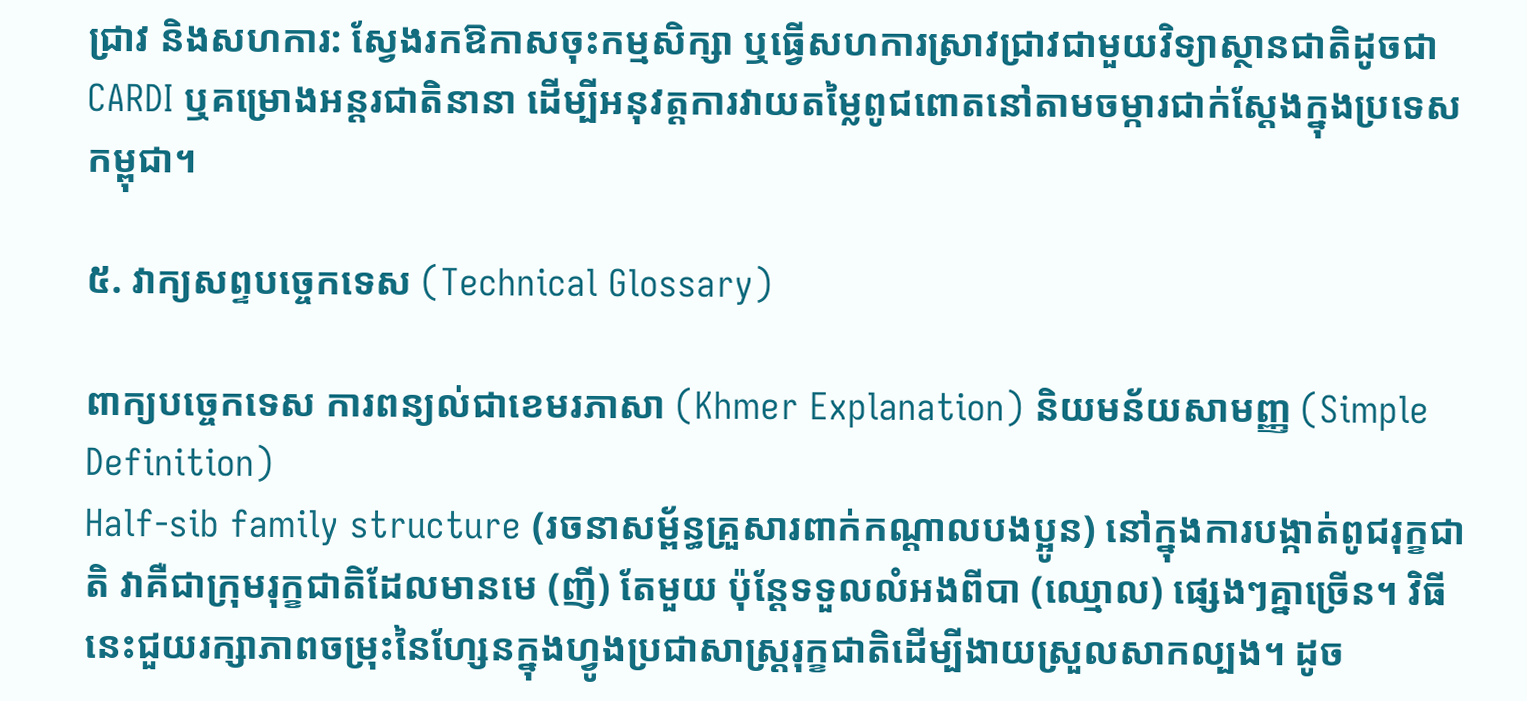ជ្រាវ និងសហការ: ស្វែងរកឱកាសចុះកម្មសិក្សា ឬធ្វើសហការស្រាវជ្រាវជាមួយវិទ្យាស្ថានជាតិដូចជា CARDI ឬគម្រោងអន្តរជាតិនានា ដើម្បីអនុវត្តការវាយតម្លៃពូជពោតនៅតាមចម្ការជាក់ស្តែងក្នុងប្រទេសកម្ពុជា។

៥. វាក្យសព្ទបច្ចេកទេស (Technical Glossary)

ពាក្យបច្ចេកទេស ការពន្យល់ជាខេមរភាសា (Khmer Explanation) និយមន័យសាមញ្ញ (Simple Definition)
Half-sib family structure (រចនាសម្ព័ន្ធគ្រួសារពាក់កណ្តាលបងប្អូន) នៅក្នុងការបង្កាត់ពូជរុក្ខជាតិ វាគឺជាក្រុមរុក្ខជាតិដែលមានមេ (ញី) តែមួយ ប៉ុន្តែទទួលលំអងពីបា (ឈ្មោល) ផ្សេងៗគ្នាច្រើន។ វិធីនេះជួយរក្សាភាពចម្រុះនៃហ្សែនក្នុងហ្វូងប្រជាសាស្ត្ររុក្ខជាតិដើម្បីងាយស្រួលសាកល្បង។ ដូច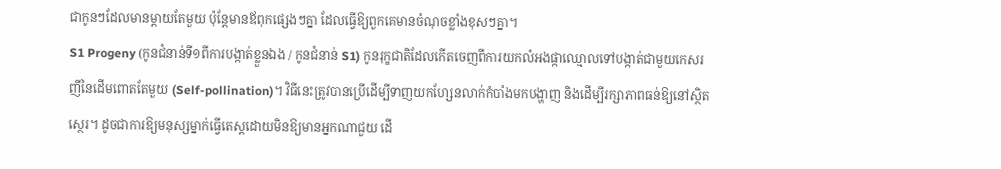ជាកូនៗដែលមានម្តាយតែមួយ ប៉ុន្តែមានឪពុកផ្សេងៗគ្នា ដែលធ្វើឱ្យពួកគេមានចំណុចខ្លាំងខុសៗគ្នា។
S1 Progeny (កូនជំនាន់ទី១ពីការបង្កាត់ខ្លួនឯង / កូនជំនាន់ S1) កូនរុក្ខជាតិដែលកើតចេញពីការយកលំអងផ្កាឈ្មោលទៅបង្កាត់ជាមួយកេសរញីនៃដើមពោតតែមួយ (Self-pollination)។ វិធីនេះត្រូវបានប្រើដើម្បីទាញយកហ្សែនលាក់កំបាំងមកបង្ហាញ និងដើម្បីរក្សាភាពធន់ឱ្យនៅស្ថិតស្ថេរ។ ដូចជាការឱ្យមនុស្សម្នាក់ធ្វើតេស្តដោយមិនឱ្យមានអ្នកណាជួយ ដើ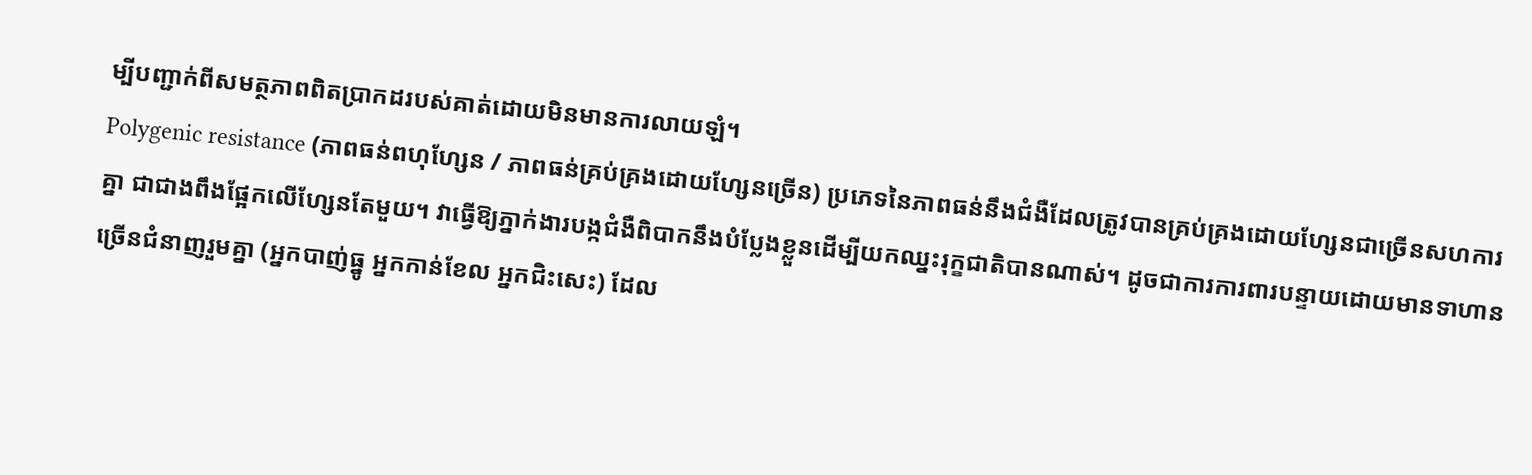ម្បីបញ្ជាក់ពីសមត្ថភាពពិតប្រាកដរបស់គាត់ដោយមិនមានការលាយឡំ។
Polygenic resistance (ភាពធន់ពហុហ្សែន / ភាពធន់គ្រប់គ្រងដោយហ្សែនច្រើន) ប្រភេទនៃភាពធន់នឹងជំងឺដែលត្រូវបានគ្រប់គ្រងដោយហ្សែនជាច្រើនសហការគ្នា ជាជាងពឹងផ្អែកលើហ្សែនតែមួយ។ វាធ្វើឱ្យភ្នាក់ងារបង្កជំងឺពិបាកនឹងបំប្លែងខ្លួនដើម្បីយកឈ្នះរុក្ខជាតិបានណាស់។ ដូចជាការការពារបន្ទាយដោយមានទាហានច្រើនជំនាញរួមគ្នា (អ្នកបាញ់ធ្នូ អ្នកកាន់ខែល អ្នកជិះសេះ) ដែល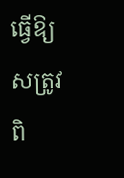ធ្វើឱ្យសត្រូវពិ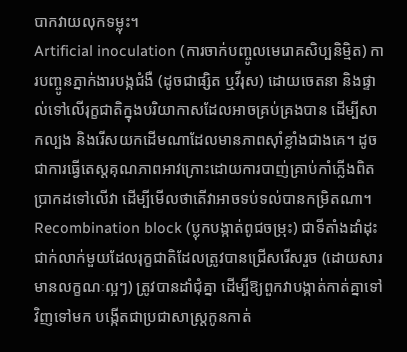បាកវាយលុកទម្លុះ។
Artificial inoculation (ការចាក់បញ្ចូលមេរោគសិប្បនិម្មិត) ការបញ្ចូនភ្នាក់ងារបង្កជំងឺ (ដូចជាផ្សិត ឬវីរុស) ដោយចេតនា និងផ្ទាល់ទៅលើរុក្ខជាតិក្នុងបរិយាកាសដែលអាចគ្រប់គ្រងបាន ដើម្បីសាកល្បង និងរើសយកដើមណាដែលមានភាពស៊ាំខ្លាំងជាងគេ។ ដូចជាការធ្វើតេស្តគុណភាពអាវក្រោះដោយការបាញ់គ្រាប់កាំភ្លើងពិតប្រាកដទៅលើវា ដើម្បីមើលថាតើវាអាចទប់ទល់បានកម្រិតណា។
Recombination block (ប្លុកបង្កាត់ពូជចម្រុះ) ជាទីតាំងដាំដុះជាក់លាក់មួយដែលរុក្ខជាតិដែលត្រូវបានជ្រើសរើសរួច (ដោយសារមានលក្ខណៈល្អៗ) ត្រូវបានដាំជុំគ្នា ដើម្បីឱ្យពួកវាបង្កាត់កាត់គ្នាទៅវិញទៅមក បង្កើតជាប្រជាសាស្ត្រកូនកាត់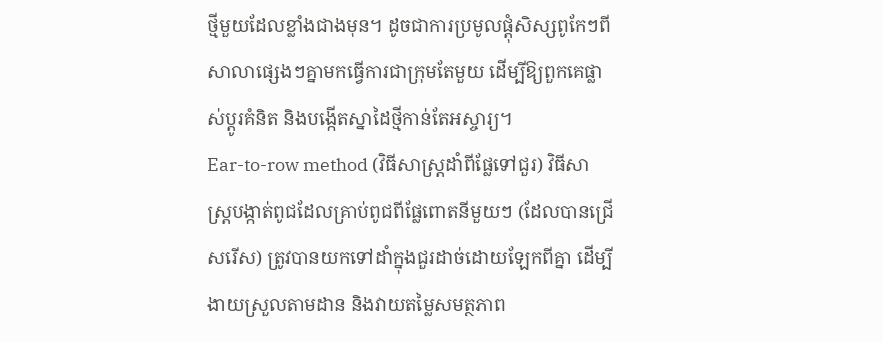ថ្មីមួយដែលខ្លាំងជាងមុន។ ដូចជាការប្រមូលផ្តុំសិស្សពូកែៗពីសាលាផ្សេងៗគ្នាមកធ្វើការជាក្រុមតែមួយ ដើម្បីឱ្យពួកគេផ្លាស់ប្តូរគំនិត និងបង្កើតស្នាដៃថ្មីកាន់តែអស្ចារ្យ។
Ear-to-row method (វិធីសាស្ត្រដាំពីផ្លែទៅជួរ) វិធីសាស្ត្របង្កាត់ពូជដែលគ្រាប់ពូជពីផ្លែពោតនីមួយៗ (ដែលបានជ្រើសរើស) ត្រូវបានយកទៅដាំក្នុងជួរដាច់ដោយឡែកពីគ្នា ដើម្បីងាយស្រួលតាមដាន និងវាយតម្លៃសមត្ថភាព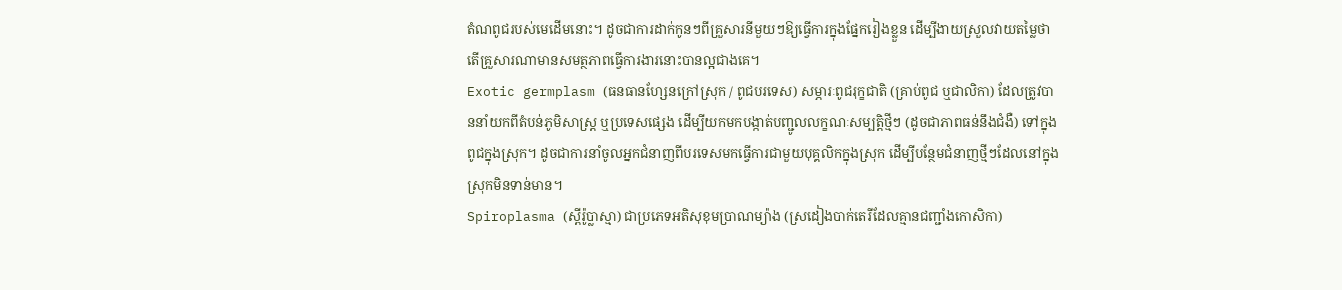តំណពូជរបស់មេដើមនោះ។ ដូចជាការដាក់កូនៗពីគ្រួសារនីមួយៗឱ្យធ្វើការក្នុងផ្នែករៀងខ្លួន ដើម្បីងាយស្រួលវាយតម្លៃថាតើគ្រួសារណាមានសមត្ថភាពធ្វើការងារនោះបានល្អជាងគេ។
Exotic germplasm (ធនធានហ្សែនក្រៅស្រុក / ពូជបរទេស) សម្ភារៈពូជរុក្ខជាតិ (គ្រាប់ពូជ ឬជាលិកា) ដែលត្រូវបាននាំយកពីតំបន់ភូមិសាស្ត្រ ឬប្រទេសផ្សេង ដើម្បីយកមកបង្កាត់បញ្ជូលលក្ខណៈសម្បត្តិថ្មីៗ (ដូចជាភាពធន់នឹងជំងឺ) ទៅក្នុងពូជក្នុងស្រុក។ ដូចជាការនាំចូលអ្នកជំនាញពីបរទេសមកធ្វើការជាមួយបុគ្គលិកក្នុងស្រុក ដើម្បីបន្ថែមជំនាញថ្មីៗដែលនៅក្នុងស្រុកមិនទាន់មាន។
Spiroplasma (ស្ពីរ៉ូប្លាស្មា) ជាប្រភេទអតិសុខុមប្រាណម្យ៉ាង (ស្រដៀងបាក់តេរីដែលគ្មានជញ្ជាំងកោសិកា)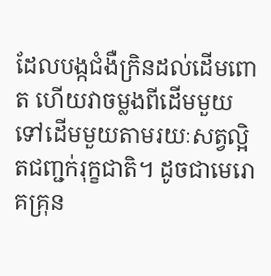ដែលបង្កជំងឺក្រិនដល់ដើមពោត ហើយវាចម្លងពីដើមមួយទៅដើមមួយតាមរយៈសត្វល្អិតជញ្ជក់រុក្ខជាតិ។ ដូចជាមេរោគគ្រុន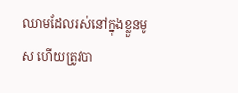ឈាមដែលរស់នៅក្នុងខ្លួនមូស ហើយត្រូវបា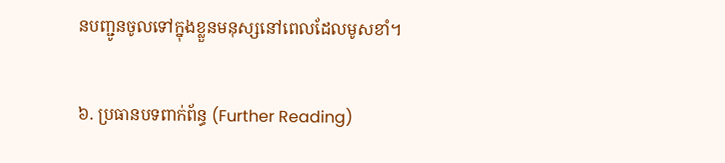នបញ្ជូនចូលទៅក្នុងខ្លួនមនុស្សនៅពេលដែលមូសខាំ។

៦. ប្រធានបទពាក់ព័ន្ធ (Further Reading)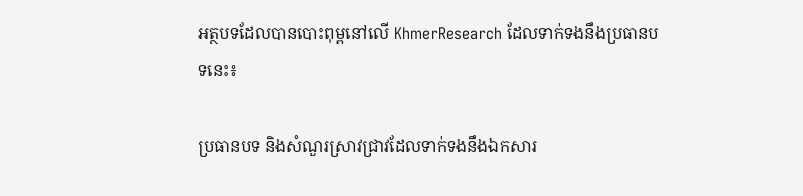អត្ថបទដែលបានបោះពុម្ពនៅលើ KhmerResearch ដែលទាក់ទងនឹងប្រធានបទនេះ៖

ប្រធានបទ និងសំណួរស្រាវជ្រាវដែលទាក់ទងនឹងឯកសារ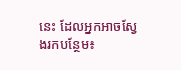នេះ ដែលអ្នកអាចស្វែងរកបន្ថែម៖